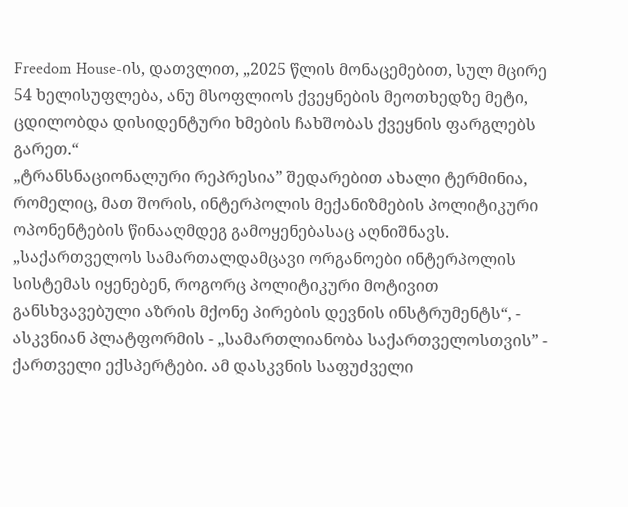Freedom House-ის, დათვლით, „2025 წლის მონაცემებით, სულ მცირე 54 ხელისუფლება, ანუ მსოფლიოს ქვეყნების მეოთხედზე მეტი, ცდილობდა დისიდენტური ხმების ჩახშობას ქვეყნის ფარგლებს გარეთ.“
„ტრანსნაციონალური რეპრესია” შედარებით ახალი ტერმინია, რომელიც, მათ შორის, ინტერპოლის მექანიზმების პოლიტიკური ოპონენტების წინააღმდეგ გამოყენებასაც აღნიშნავს.
„საქართველოს სამართალდამცავი ორგანოები ინტერპოლის სისტემას იყენებენ, როგორც პოლიტიკური მოტივით განსხვავებული აზრის მქონე პირების დევნის ინსტრუმენტს“, - ასკვნიან პლატფორმის - „სამართლიანობა საქართველოსთვის” - ქართველი ექსპერტები. ამ დასკვნის საფუძველი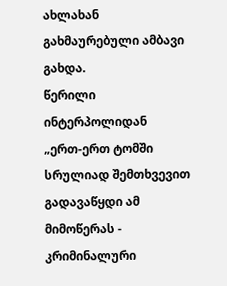ახლახან გახმაურებული ამბავი გახდა.
წერილი ინტერპოლიდან
„ერთ-ერთ ტომში სრულიად შემთხვევით გადავაწყდი ამ მიმოწერას - კრიმინალური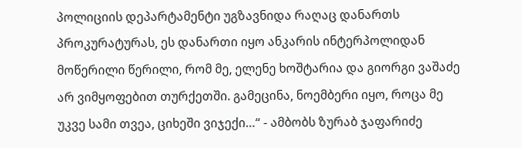პოლიციის დეპარტამენტი უგზავნიდა რაღაც დანართს პროკურატურას, ეს დანართი იყო ანკარის ინტერპოლიდან მოწერილი წერილი, რომ მე, ელენე ხოშტარია და გიორგი ვაშაძე არ ვიმყოფებით თურქეთში. გამეცინა, ნოემბერი იყო, როცა მე უკვე სამი თვეა, ციხეში ვიჯექი…“ - ამბობს ზურაბ ჯაფარიძე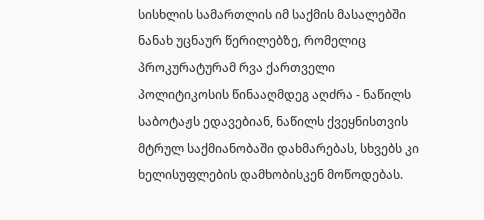სისხლის სამართლის იმ საქმის მასალებში ნანახ უცნაურ წერილებზე, რომელიც პროკურატურამ რვა ქართველი პოლიტიკოსის წინააღმდეგ აღძრა - ნაწილს საბოტაჟს ედავებიან, ნაწილს ქვეყნისთვის მტრულ საქმიანობაში დახმარებას, სხვებს კი ხელისუფლების დამხობისკენ მოწოდებას.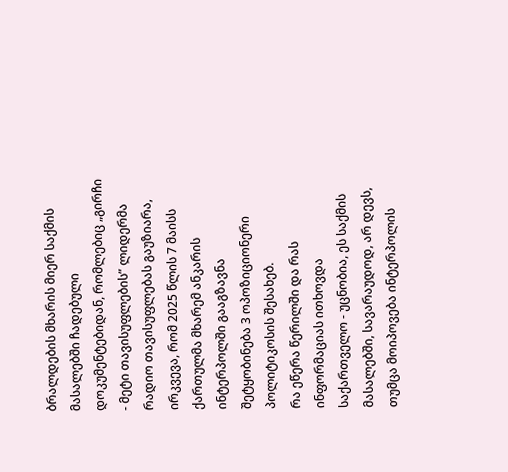ბრალდების მხარის მიერ საქმის მასალებში ჩადებული დოკუმენტებიდან, რომლებიც „გირჩი - მეტი თავისუფლების” ლიდერმა რადიო თავისუფლებას გაუზიარა, ირკვევა, რომ 2025 წლის 7 მაისს ქართულმა მხარემ ანკარის ინტერპოლში გააგზავნა შეტყობინება 3 ოპოზიციონერი პოლიტიკოსის შესახებ.
რა ეწერა წერილში და რას ინფორმაციას ითხოვდა საქართველო - უცნობია, ეს საქმის მასალებში, სავარაუდოდ, არ დევს, თუმცა მოიპოვება ინტერპოლის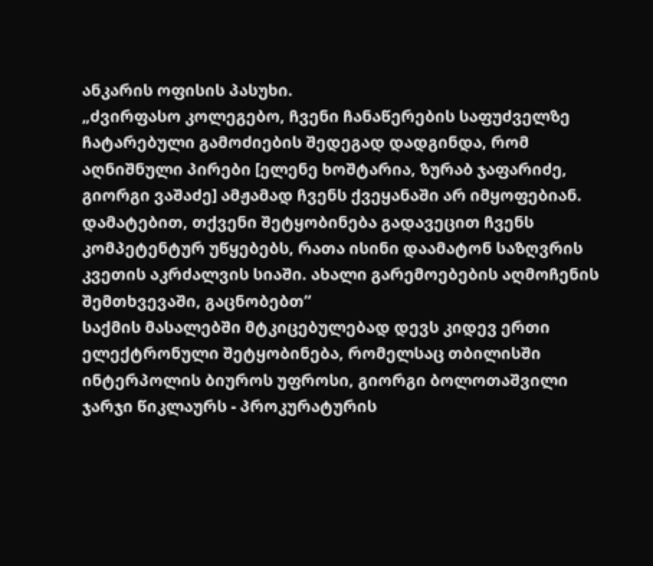ანკარის ოფისის პასუხი.
„ძვირფასო კოლეგებო, ჩვენი ჩანაწერების საფუძველზე ჩატარებული გამოძიების შედეგად დადგინდა, რომ აღნიშნული პირები [ელენე ხოშტარია, ზურაბ ჯაფარიძე, გიორგი ვაშაძე] ამჟამად ჩვენს ქვეყანაში არ იმყოფებიან. დამატებით, თქვენი შეტყობინება გადავეცით ჩვენს კომპეტენტურ უწყებებს, რათა ისინი დაამატონ საზღვრის კვეთის აკრძალვის სიაში. ახალი გარემოებების აღმოჩენის შემთხვევაში, გაცნობებთ“
საქმის მასალებში მტკიცებულებად დევს კიდევ ერთი ელექტრონული შეტყობინება, რომელსაც თბილისში ინტერპოლის ბიუროს უფროსი, გიორგი ბოლოთაშვილი ჯარჯი წიკლაურს - პროკურატურის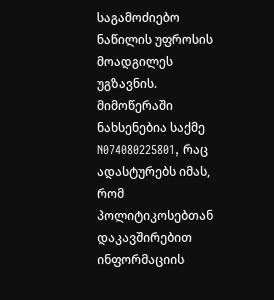საგამოძიებო ნაწილის უფროსის მოადგილეს უგზავნის.
მიმოწერაში ნახსენებია საქმე N074080225801, რაც ადასტურებს იმას, რომ პოლიტიკოსებთან დაკავშირებით ინფორმაციის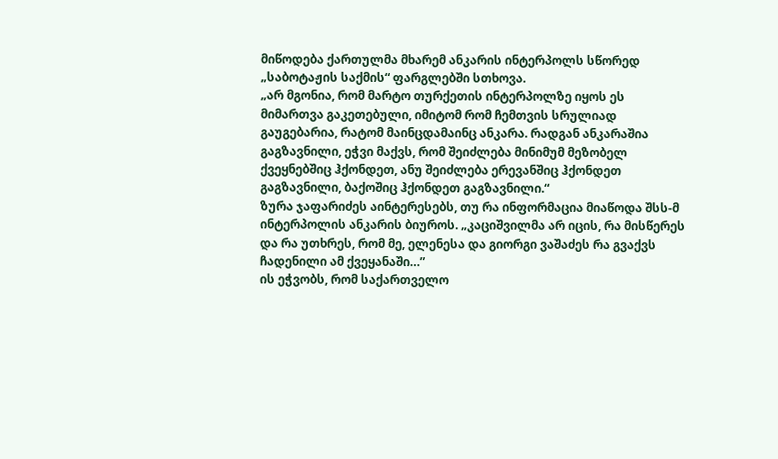მიწოდება ქართულმა მხარემ ანკარის ინტერპოლს სწორედ „საბოტაჟის საქმის“ ფარგლებში სთხოვა.
„არ მგონია, რომ მარტო თურქეთის ინტერპოლზე იყოს ეს მიმართვა გაკეთებული, იმიტომ რომ ჩემთვის სრულიად გაუგებარია, რატომ მაინცდამაინც ანკარა. რადგან ანკარაშია გაგზავნილი, ეჭვი მაქვს, რომ შეიძლება მინიმუმ მეზობელ ქვეყნებშიც ჰქონდეთ, ანუ შეიძლება ერევანშიც ჰქონდეთ გაგზავნილი, ბაქოშიც ჰქონდეთ გაგზავნილი.“
ზურა ჯაფარიძეს აინტერესებს, თუ რა ინფორმაცია მიაწოდა შსს-მ ინტერპოლის ანკარის ბიუროს. „კაციშვილმა არ იცის, რა მისწერეს და რა უთხრეს, რომ მე, ელენესა და გიორგი ვაშაძეს რა გვაქვს ჩადენილი ამ ქვეყანაში…”
ის ეჭვობს, რომ საქართველო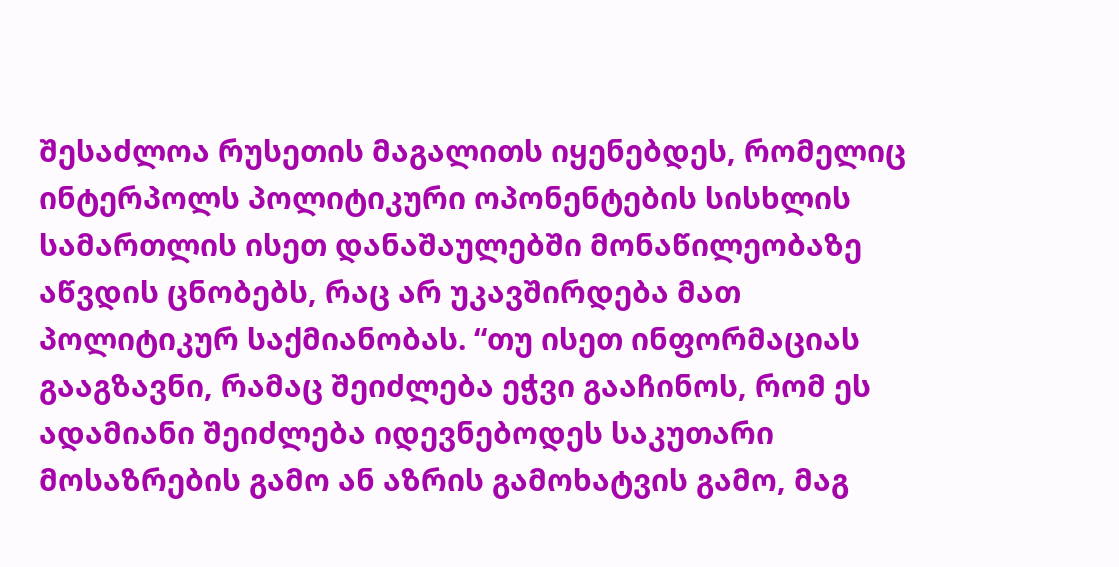შესაძლოა რუსეთის მაგალითს იყენებდეს, რომელიც ინტერპოლს პოლიტიკური ოპონენტების სისხლის სამართლის ისეთ დანაშაულებში მონაწილეობაზე აწვდის ცნობებს, რაც არ უკავშირდება მათ პოლიტიკურ საქმიანობას. “თუ ისეთ ინფორმაციას გააგზავნი, რამაც შეიძლება ეჭვი გააჩინოს, რომ ეს ადამიანი შეიძლება იდევნებოდეს საკუთარი მოსაზრების გამო ან აზრის გამოხატვის გამო, მაგ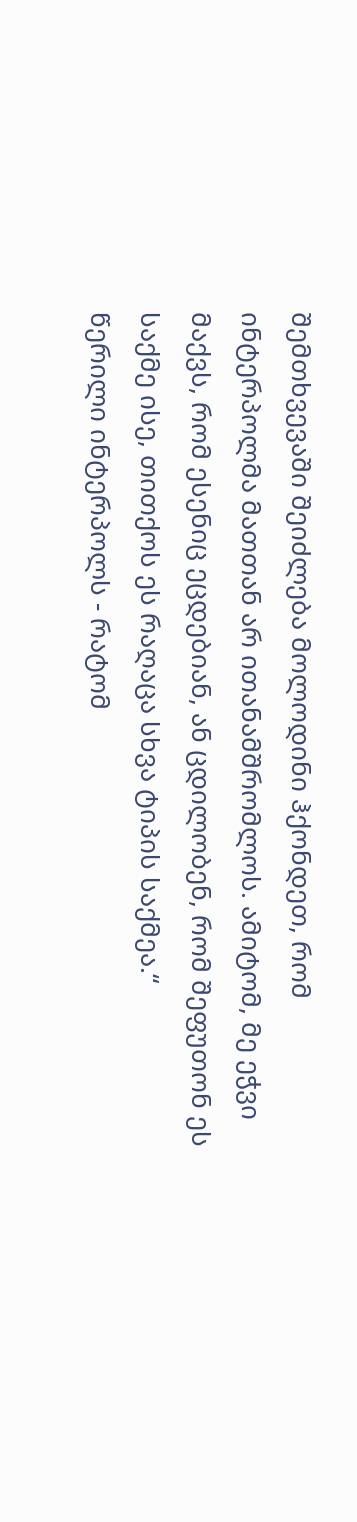შემთხვევაში შეიძლება მოლოდინი ჰქონდეთ, რომ ინტერპოლმა მათთან არ ითანამშრომლოს. ამიტომ, მე ეჭვი მაქვს, რომ ესენიც ეცდებიან, ან ცდილობენ, რომ შეფუთონ ეს საქმე ისე, თითქოს ეს რაღაცა სხვა ტიპის საქმეა.“
წერილი ინტერპოლს - რატომ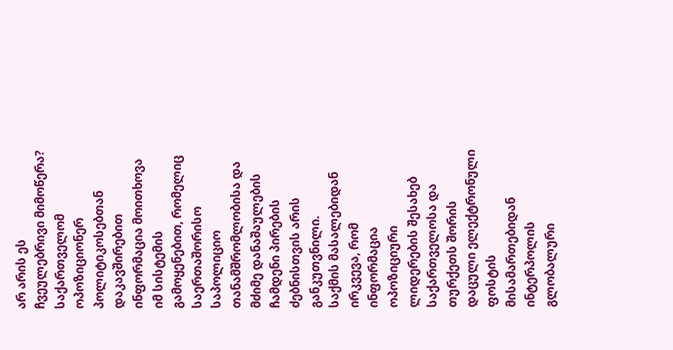არ არის ეს ჩვეულებრივი მიმოწერა?
საქართველომ ოპოზიციონერ პოლიტიკოსებთან დაკავშირებით ინფორმაცია მოითხოვა იმ სისტემის გამოყენებით, რომელიც საერთაშორისო საპოლიციო თანამშრომლობისა და მძიმე დანაშაულების ჩამდენი პირების ძებნისთვის არის განკუთვნილი.
საქმის მასალებიდან ირკვევა, რომ ინფორმაცია ოპოზიციური ლიდერების შესახებ საქართველოსა და თურქეთს შორის დაცული ელექტრონული ფოსტის მისამართებიდან ინტერპოლის გლობალური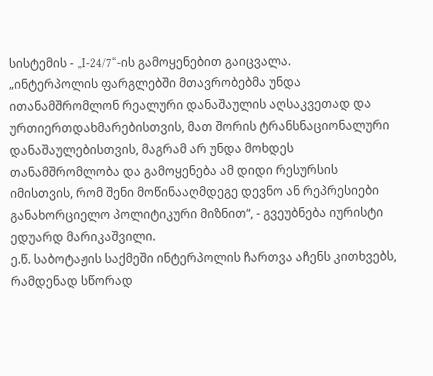სისტემის - „I-24/7“-ის გამოყენებით გაიცვალა.
„ინტერპოლის ფარგლებში მთავრობებმა უნდა ითანამშრომლონ რეალური დანაშაულის აღსაკვეთად და ურთიერთდახმარებისთვის, მათ შორის ტრანსნაციონალური დანაშაულებისთვის, მაგრამ არ უნდა მოხდეს თანამშრომლობა და გამოყენება ამ დიდი რესურსის იმისთვის, რომ შენი მოწინააღმდეგე დევნო ან რეპრესიები განახორციელო პოლიტიკური მიზნით“, - გვეუბნება იურისტი ედუარდ მარიკაშვილი.
ე.წ. საბოტაჟის საქმეში ინტერპოლის ჩართვა აჩენს კითხვებს, რამდენად სწორად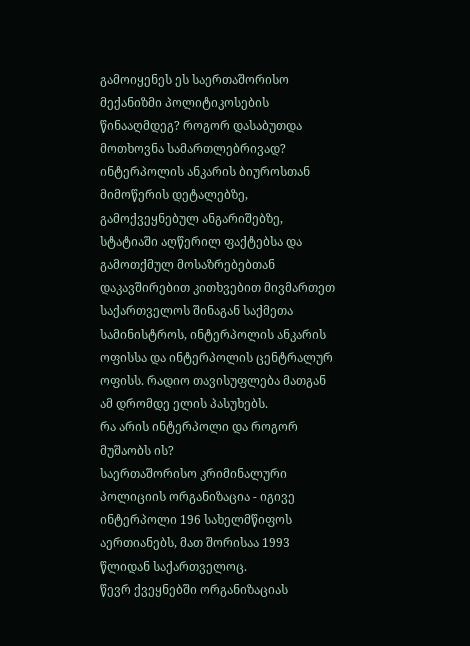გამოიყენეს ეს საერთაშორისო მექანიზმი პოლიტიკოსების წინააღმდეგ? როგორ დასაბუთდა მოთხოვნა სამართლებრივად?
ინტერპოლის ანკარის ბიუროსთან მიმოწერის დეტალებზე, გამოქვეყნებულ ანგარიშებზე, სტატიაში აღწერილ ფაქტებსა და გამოთქმულ მოსაზრებებთან დაკავშირებით კითხვებით მივმართეთ საქართველოს შინაგან საქმეთა სამინისტროს, ინტერპოლის ანკარის ოფისსა და ინტერპოლის ცენტრალურ ოფისს. რადიო თავისუფლება მათგან ამ დრომდე ელის პასუხებს.
რა არის ინტერპოლი და როგორ მუშაობს ის?
საერთაშორისო კრიმინალური პოლიციის ორგანიზაცია - იგივე ინტერპოლი 196 სახელმწიფოს აერთიანებს, მათ შორისაა 1993 წლიდან საქართველოც.
წევრ ქვეყნებში ორგანიზაციას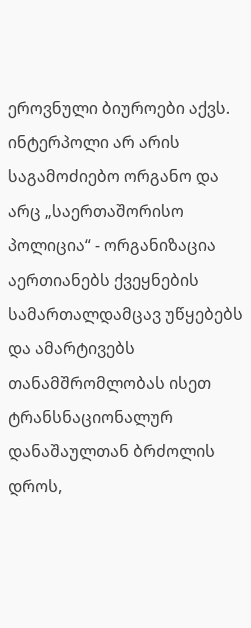ეროვნული ბიუროები აქვს.
ინტერპოლი არ არის საგამოძიებო ორგანო და არც „საერთაშორისო პოლიცია“ - ორგანიზაცია აერთიანებს ქვეყნების სამართალდამცავ უწყებებს და ამარტივებს თანამშრომლობას ისეთ ტრანსნაციონალურ დანაშაულთან ბრძოლის დროს,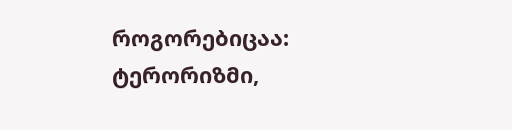როგორებიცაა: ტერორიზმი,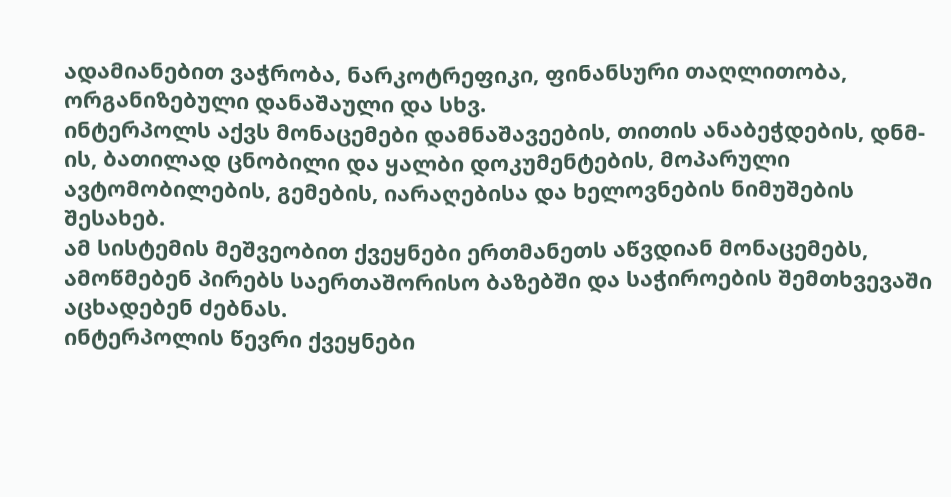ადამიანებით ვაჭრობა, ნარკოტრეფიკი, ფინანსური თაღლითობა, ორგანიზებული დანაშაული და სხვ.
ინტერპოლს აქვს მონაცემები დამნაშავეების, თითის ანაბეჭდების, დნმ-ის, ბათილად ცნობილი და ყალბი დოკუმენტების, მოპარული ავტომობილების, გემების, იარაღებისა და ხელოვნების ნიმუშების შესახებ.
ამ სისტემის მეშვეობით ქვეყნები ერთმანეთს აწვდიან მონაცემებს, ამოწმებენ პირებს საერთაშორისო ბაზებში და საჭიროების შემთხვევაში აცხადებენ ძებნას.
ინტერპოლის წევრი ქვეყნები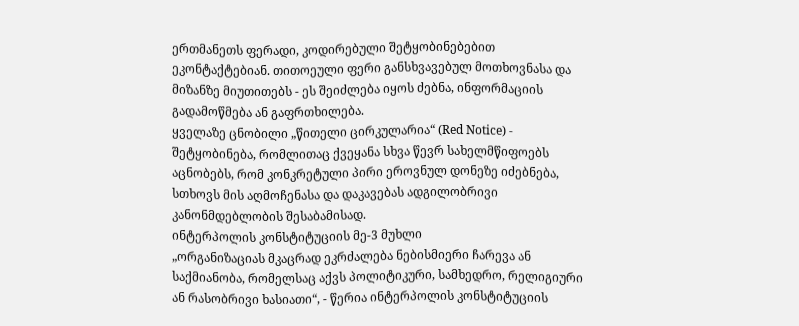ერთმანეთს ფერადი, კოდირებული შეტყობინებებით ეკონტაქტებიან. თითოეული ფერი განსხვავებულ მოთხოვნასა და მიზანზე მიუთითებს - ეს შეიძლება იყოს ძებნა, ინფორმაციის გადამოწმება ან გაფრთხილება.
ყველაზე ცნობილი „წითელი ცირკულარია“ (Red Notice) - შეტყობინება, რომლითაც ქვეყანა სხვა წევრ სახელმწიფოებს აცნობებს, რომ კონკრეტული პირი ეროვნულ დონეზე იძებნება, სთხოვს მის აღმოჩენასა და დაკავებას ადგილობრივი კანონმდებლობის შესაბამისად.
ინტერპოლის კონსტიტუციის მე-3 მუხლი
„ორგანიზაციას მკაცრად ეკრძალება ნებისმიერი ჩარევა ან საქმიანობა, რომელსაც აქვს პოლიტიკური, სამხედრო, რელიგიური ან რასობრივი ხასიათი“, - წერია ინტერპოლის კონსტიტუციის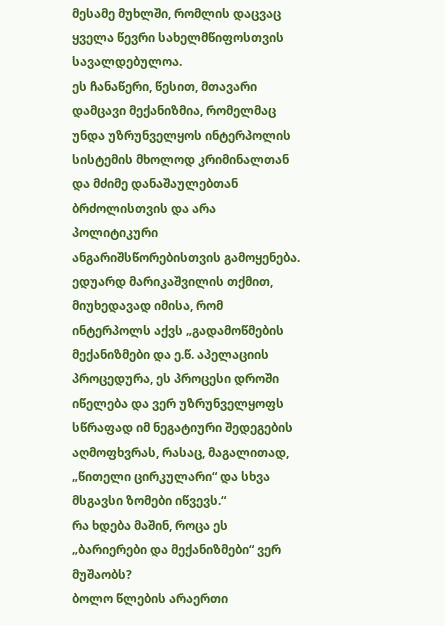მესამე მუხლში, რომლის დაცვაც ყველა წევრი სახელმწიფოსთვის სავალდებულოა.
ეს ჩანაწერი, წესით, მთავარი დამცავი მექანიზმია, რომელმაც უნდა უზრუნველყოს ინტერპოლის სისტემის მხოლოდ კრიმინალთან და მძიმე დანაშაულებთან ბრძოლისთვის და არა პოლიტიკური ანგარიშსწორებისთვის გამოყენება. ედუარდ მარიკაშვილის თქმით, მიუხედავად იმისა, რომ ინტერპოლს აქვს „გადამოწმების მექანიზმები და ე.წ. აპელაციის პროცედურა, ეს პროცესი დროში იწელება და ვერ უზრუნველყოფს სწრაფად იმ ნეგატიური შედეგების აღმოფხვრას, რასაც, მაგალითად, „წითელი ცირკულარი“ და სხვა მსგავსი ზომები იწვევს.“
რა ხდება მაშინ, როცა ეს „ბარიერები და მექანიზმები“ ვერ მუშაობს?
ბოლო წლების არაერთი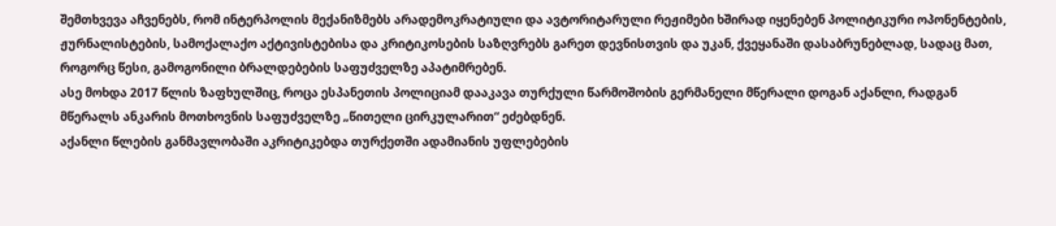შემთხვევა აჩვენებს, რომ ინტერპოლის მექანიზმებს არადემოკრატიული და ავტორიტარული რეჟიმები ხშირად იყენებენ პოლიტიკური ოპონენტების, ჟურნალისტების, სამოქალაქო აქტივისტებისა და კრიტიკოსების საზღვრებს გარეთ დევნისთვის და უკან, ქვეყანაში დასაბრუნებლად, სადაც მათ, როგორც წესი, გამოგონილი ბრალდებების საფუძველზე აპატიმრებენ.
ასე მოხდა 2017 წლის ზაფხულშიც, როცა ესპანეთის პოლიციამ დააკავა თურქული წარმოშობის გერმანელი მწერალი დოგან აქანლი, რადგან მწერალს ანკარის მოთხოვნის საფუძველზე „წითელი ცირკულარით“ ეძებდნენ.
აქანლი წლების განმავლობაში აკრიტიკებდა თურქეთში ადამიანის უფლებების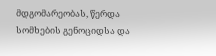მდგომარეობას, წერდა სომხების გენოციდსა და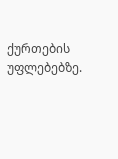ქურთების უფლებებზე.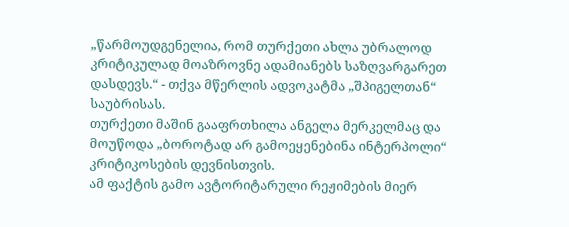„წარმოუდგენელია, რომ თურქეთი ახლა უბრალოდ კრიტიკულად მოაზროვნე ადამიანებს საზღვარგარეთ დასდევს.“ - თქვა მწერლის ადვოკატმა „შპიგელთან“ საუბრისას.
თურქეთი მაშინ გააფრთხილა ანგელა მერკელმაც და მოუწოდა „ბოროტად არ გამოეყენებინა ინტერპოლი“ კრიტიკოსების დევნისთვის.
ამ ფაქტის გამო ავტორიტარული რეჟიმების მიერ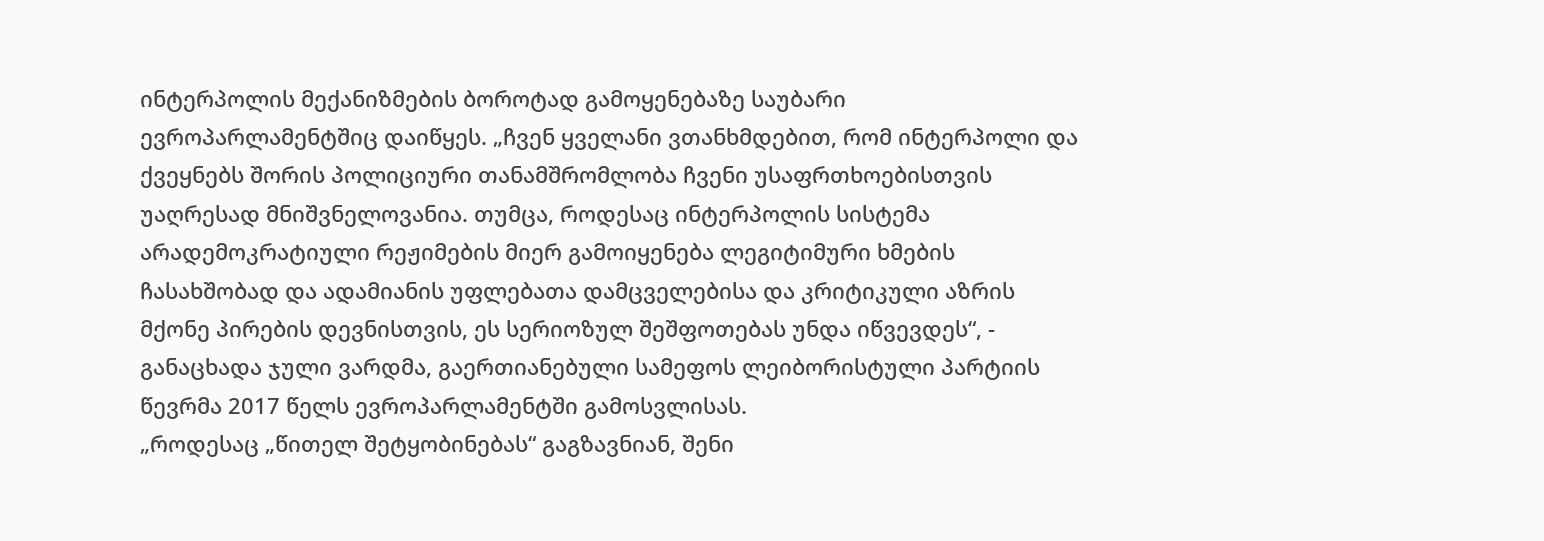ინტერპოლის მექანიზმების ბოროტად გამოყენებაზე საუბარი ევროპარლამენტშიც დაიწყეს. „ჩვენ ყველანი ვთანხმდებით, რომ ინტერპოლი და ქვეყნებს შორის პოლიციური თანამშრომლობა ჩვენი უსაფრთხოებისთვის უაღრესად მნიშვნელოვანია. თუმცა, როდესაც ინტერპოლის სისტემა არადემოკრატიული რეჟიმების მიერ გამოიყენება ლეგიტიმური ხმების ჩასახშობად და ადამიანის უფლებათა დამცველებისა და კრიტიკული აზრის მქონე პირების დევნისთვის, ეს სერიოზულ შეშფოთებას უნდა იწვევდეს“, - განაცხადა ჯული ვარდმა, გაერთიანებული სამეფოს ლეიბორისტული პარტიის წევრმა 2017 წელს ევროპარლამენტში გამოსვლისას.
„როდესაც „წითელ შეტყობინებას“ გაგზავნიან, შენი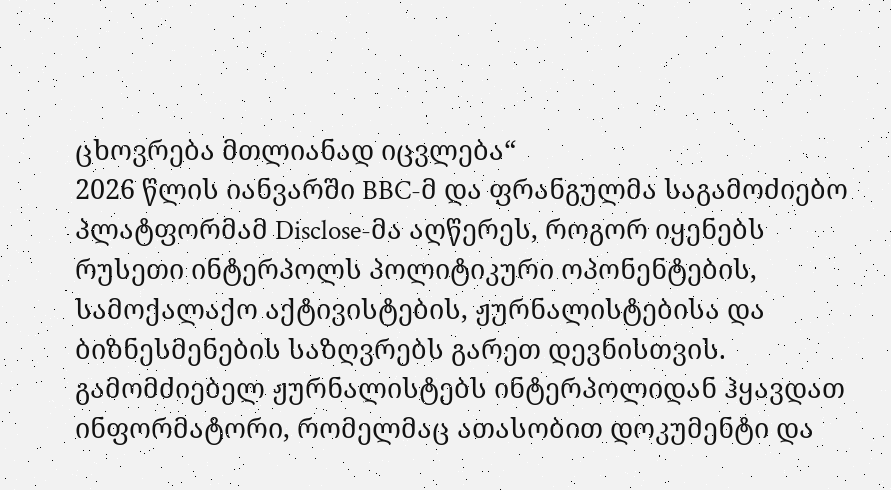ცხოვრება მთლიანად იცვლება“
2026 წლის იანვარში BBC-მ და ფრანგულმა საგამოძიებო პლატფორმამ Disclose-მა აღწერეს, როგორ იყენებს რუსეთი ინტერპოლს პოლიტიკური ოპონენტების, სამოქალაქო აქტივისტების, ჟურნალისტებისა და ბიზნესმენების საზღვრებს გარეთ დევნისთვის.
გამომძიებელ ჟურნალისტებს ინტერპოლიდან ჰყავდათ ინფორმატორი, რომელმაც ათასობით დოკუმენტი და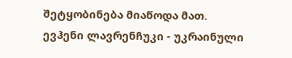შეტყობინება მიაწოდა მათ.
ევჰენი ლავრენჩუკი - უკრაინული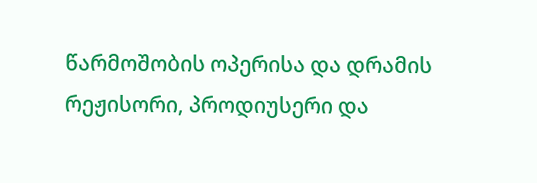წარმოშობის ოპერისა და დრამის რეჟისორი, პროდიუსერი და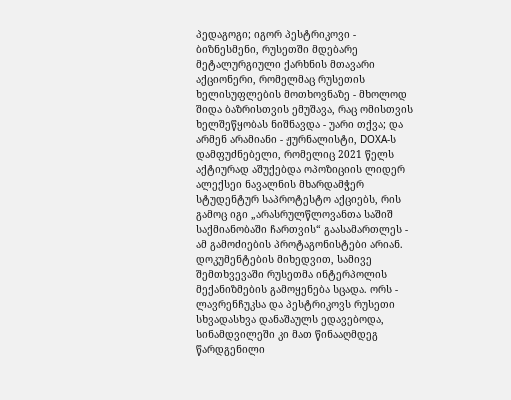პედაგოგი; იგორ პესტრიკოვი - ბიზნესმენი, რუსეთში მდებარე მეტალურგიული ქარხნის მთავარი აქციონერი, რომელმაც რუსეთის ხელისუფლების მოთხოვნაზე - მხოლოდ შიდა ბაზრისთვის ემუშავა, რაც ომისთვის ხელშეწყობას ნიშნავდა - უარი თქვა; და არმენ არამიანი - ჟურნალისტი, DOXA-ს დამფუძნებელი, რომელიც 2021 წელს აქტიურად აშუქებდა ოპოზიციის ლიდერ ალექსეი ნავალნის მხარდამჭერ სტუდენტურ საპროტესტო აქციებს, რის გამოც იგი „არასრულწლოვანთა საშიშ საქმიანობაში ჩართვის“ გაასამართლეს - ამ გამოძიების პროტაგონისტები არიან.
დოკუმენტების მიხედვით, სამივე შემთხვევაში რუსეთმა ინტერპოლის მექანიზმების გამოყენება სცადა. ორს - ლავრენჩუკსა და პესტრიკოვს რუსეთი სხვადასხვა დანაშაულს ედავებოდა, სინამდვილეში კი მათ წინააღმდეგ წარდგენილი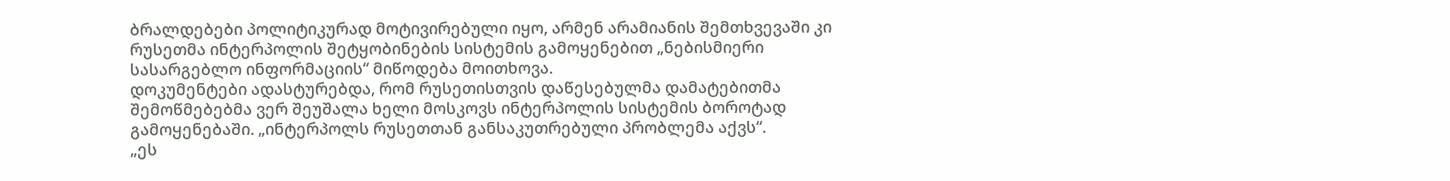ბრალდებები პოლიტიკურად მოტივირებული იყო, არმენ არამიანის შემთხვევაში კი რუსეთმა ინტერპოლის შეტყობინების სისტემის გამოყენებით „ნებისმიერი სასარგებლო ინფორმაციის“ მიწოდება მოითხოვა.
დოკუმენტები ადასტურებდა, რომ რუსეთისთვის დაწესებულმა დამატებითმა შემოწმებებმა ვერ შეუშალა ხელი მოსკოვს ინტერპოლის სისტემის ბოროტად გამოყენებაში. „ინტერპოლს რუსეთთან განსაკუთრებული პრობლემა აქვს“.
„ეს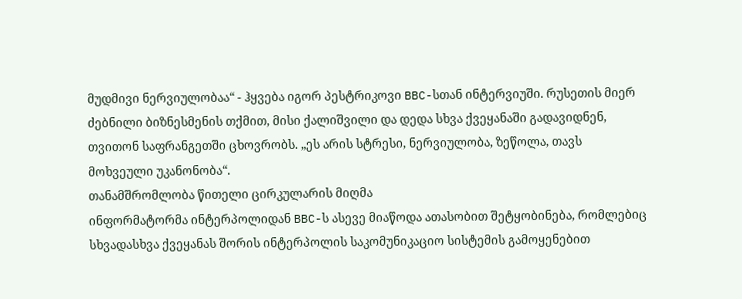მუდმივი ნერვიულობაა“ - ჰყვება იგორ პესტრიკოვი BBC-სთან ინტერვიუში. რუსეთის მიერ ძებნილი ბიზნესმენის თქმით, მისი ქალიშვილი და დედა სხვა ქვეყანაში გადავიდნენ, თვითონ საფრანგეთში ცხოვრობს. „ეს არის სტრესი, ნერვიულობა, ზეწოლა, თავს მოხვეული უკანონობა“.
თანამშრომლობა წითელი ცირკულარის მიღმა
ინფორმატორმა ინტერპოლიდან BBC-ს ასევე მიაწოდა ათასობით შეტყობინება, რომლებიც სხვადასხვა ქვეყანას შორის ინტერპოლის საკომუნიკაციო სისტემის გამოყენებით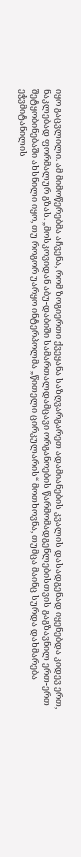იყო გაცვლილი. ამ მიმოწერებმა აჩვენა, რომ ზოგიერთი ქვეყანა საზღვარგარეთ ადამიანების კვალის დასადგენად იყენებდა კიდევ ერთ, ნაკლებად ფორმალურ გზას. „მოსკოვიდან აბუ-დაბიში სამართალდამცავი ორგანოების წარმომადგენლებისთვის გაგზავნილ ერთ-ერთ შეტყობინებაში ახსნილი იყო, თუ როგორ უარყო ინტერპოლმა „წითელი ცირკულარის“ მოთხოვნა, თუმცა მაინც სურდა დახმარება ეჭვმიტანილის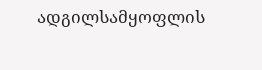ადგილსამყოფლის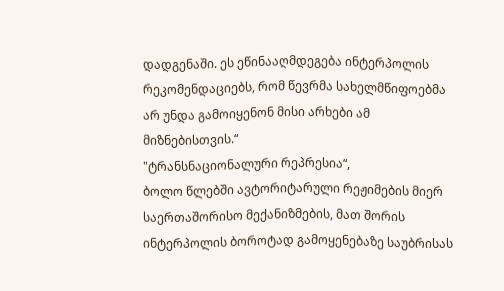დადგენაში. ეს ეწინააღმდეგება ინტერპოლის რეკომენდაციებს, რომ წევრმა სახელმწიფოებმა არ უნდა გამოიყენონ მისი არხები ამ მიზნებისთვის.“
"ტრანსნაციონალური რეპრესია“,
ბოლო წლებში ავტორიტარული რეჟიმების მიერ საერთაშორისო მექანიზმების, მათ შორის ინტერპოლის ბოროტად გამოყენებაზე საუბრისას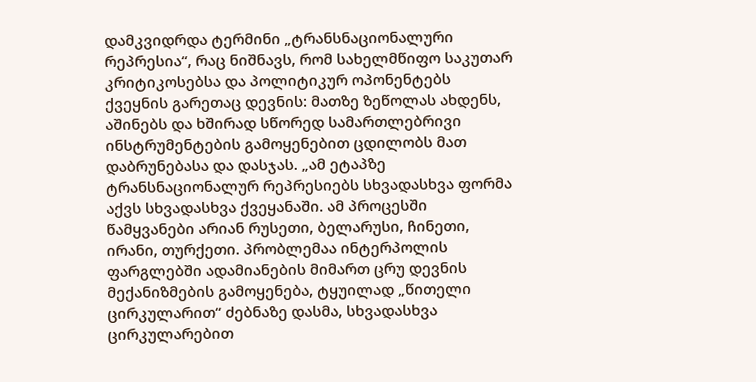დამკვიდრდა ტერმინი „ტრანსნაციონალური რეპრესია“, რაც ნიშნავს, რომ სახელმწიფო საკუთარ კრიტიკოსებსა და პოლიტიკურ ოპონენტებს ქვეყნის გარეთაც დევნის: მათზე ზეწოლას ახდენს, აშინებს და ხშირად სწორედ სამართლებრივი ინსტრუმენტების გამოყენებით ცდილობს მათ დაბრუნებასა და დასჯას. „ამ ეტაპზე ტრანსნაციონალურ რეპრესიებს სხვადასხვა ფორმა აქვს სხვადასხვა ქვეყანაში. ამ პროცესში წამყვანები არიან რუსეთი, ბელარუსი, ჩინეთი, ირანი, თურქეთი. პრობლემაა ინტერპოლის ფარგლებში ადამიანების მიმართ ცრუ დევნის მექანიზმების გამოყენება, ტყუილად „წითელი ცირკულარით“ ძებნაზე დასმა, სხვადასხვა ცირკულარებით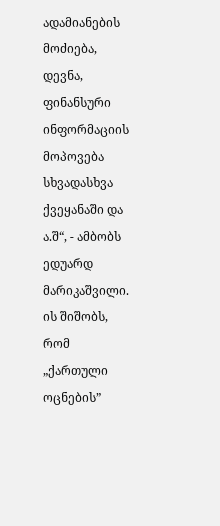ადამიანების მოძიება, დევნა, ფინანსური ინფორმაციის მოპოვება სხვადასხვა ქვეყანაში და ა.შ“, - ამბობს ედუარდ მარიკაშვილი.
ის შიშობს, რომ „ქართული ოცნების”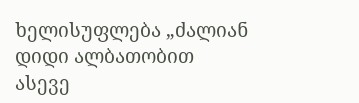ხელისუფლება „ძალიან დიდი ალბათობით ასევე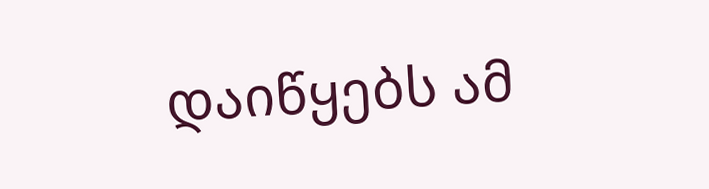დაიწყებს ამ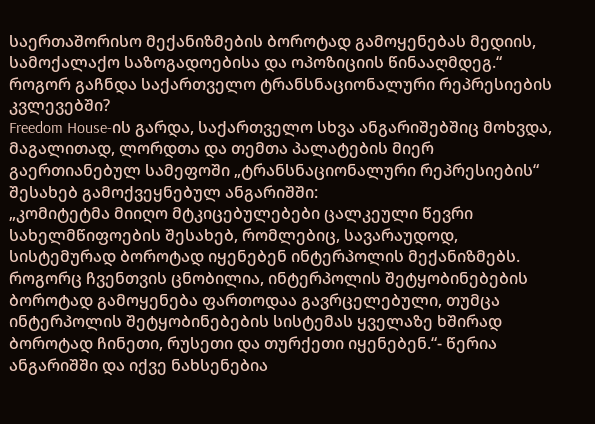საერთაშორისო მექანიზმების ბოროტად გამოყენებას მედიის, სამოქალაქო საზოგადოებისა და ოპოზიციის წინააღმდეგ.“
როგორ გაჩნდა საქართველო ტრანსნაციონალური რეპრესიების კვლევებში?
Freedom House-ის გარდა, საქართველო სხვა ანგარიშებშიც მოხვდა, მაგალითად, ლორდთა და თემთა პალატების მიერ გაერთიანებულ სამეფოში „ტრანსნაციონალური რეპრესიების“ შესახებ გამოქვეყნებულ ანგარიშში:
„კომიტეტმა მიიღო მტკიცებულებები ცალკეული წევრი სახელმწიფოების შესახებ, რომლებიც, სავარაუდოდ, სისტემურად ბოროტად იყენებენ ინტერპოლის მექანიზმებს. როგორც ჩვენთვის ცნობილია, ინტერპოლის შეტყობინებების ბოროტად გამოყენება ფართოდაა გავრცელებული, თუმცა ინტერპოლის შეტყობინებების სისტემას ყველაზე ხშირად ბოროტად ჩინეთი, რუსეთი და თურქეთი იყენებენ.“- წერია ანგარიშში და იქვე ნახსენებია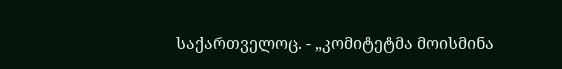საქართველოც. - „კომიტეტმა მოისმინა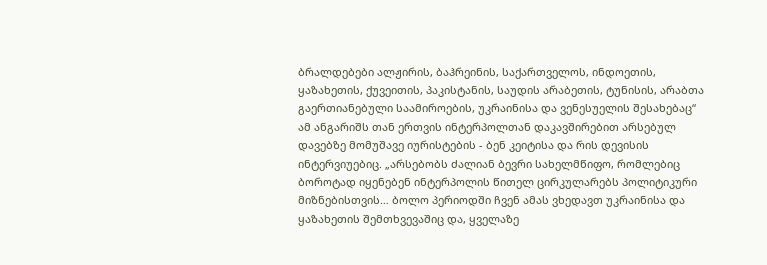ბრალდებები ალჟირის, ბაჰრეინის, საქართველოს, ინდოეთის, ყაზახეთის, ქუვეითის, პაკისტანის, საუდის არაბეთის, ტუნისის, არაბთა გაერთიანებული საამიროების, უკრაინისა და ვენესუელის შესახებაც“
ამ ანგარიშს თან ერთვის ინტერპოლთან დაკავშირებით არსებულ დავებზე მომუშავე იურისტების - ბენ კეიტისა და რის დევისის ინტერვიუებიც. „არსებობს ძალიან ბევრი სახელმწიფო, რომლებიც ბოროტად იყენებენ ინტერპოლის წითელ ცირკულარებს პოლიტიკური მიზნებისთვის… ბოლო პერიოდში ჩვენ ამას ვხედავთ უკრაინისა და ყაზახეთის შემთხვევაშიც და, ყველაზე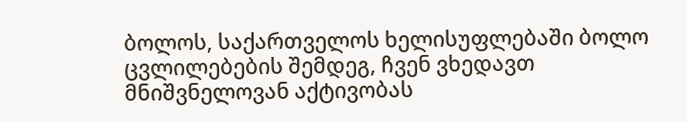ბოლოს, საქართველოს ხელისუფლებაში ბოლო ცვლილებების შემდეგ, ჩვენ ვხედავთ მნიშვნელოვან აქტივობას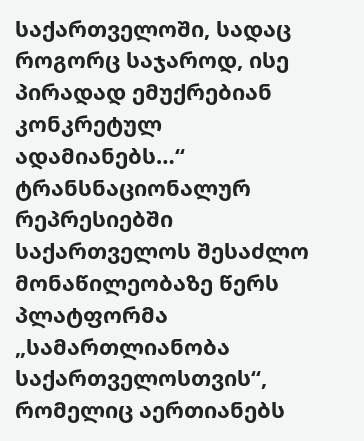საქართველოში, სადაც როგორც საჯაროდ, ისე პირადად ემუქრებიან კონკრეტულ ადამიანებს…“
ტრანსნაციონალურ რეპრესიებში საქართველოს შესაძლო მონაწილეობაზე წერს პლატფორმა „სამართლიანობა საქართველოსთვის“, რომელიც აერთიანებს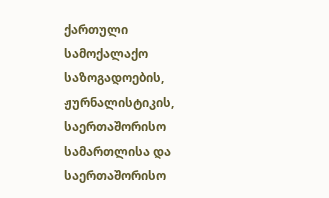ქართული სამოქალაქო საზოგადოების, ჟურნალისტიკის, საერთაშორისო სამართლისა და საერთაშორისო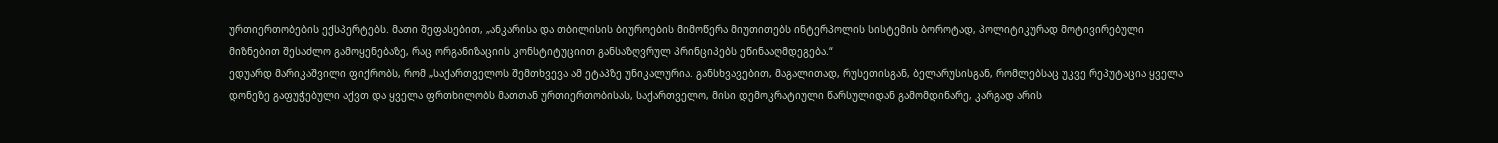ურთიერთობების ექსპერტებს. მათი შეფასებით, „ანკარისა და თბილისის ბიუროების მიმოწერა მიუთითებს ინტერპოლის სისტემის ბოროტად, პოლიტიკურად მოტივირებული მიზნებით შესაძლო გამოყენებაზე, რაც ორგანიზაციის კონსტიტუციით განსაზღვრულ პრინციპებს ეწინააღმდეგება.“
ედუარდ მარიკაშვილი ფიქრობს, რომ „საქართველოს შემთხვევა ამ ეტაპზე უნიკალურია. განსხვავებით, მაგალითად, რუსეთისგან, ბელარუსისგან, რომლებსაც უკვე რეპუტაცია ყველა დონეზე გაფუჭებული აქვთ და ყველა ფრთხილობს მათთან ურთიერთობისას, საქართველო, მისი დემოკრატიული წარსულიდან გამომდინარე, კარგად არის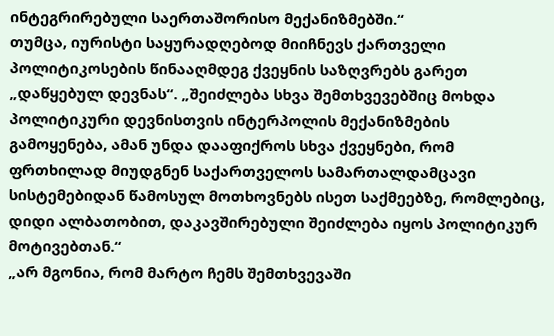ინტეგრირებული საერთაშორისო მექანიზმებში.“
თუმცა, იურისტი საყურადღებოდ მიიჩნევს ქართველი პოლიტიკოსების წინააღმდეგ ქვეყნის საზღვრებს გარეთ „დაწყებულ დევნას“. „შეიძლება სხვა შემთხვევებშიც მოხდა პოლიტიკური დევნისთვის ინტერპოლის მექანიზმების გამოყენება, ამან უნდა დააფიქროს სხვა ქვეყნები, რომ ფრთხილად მიუდგნენ საქართველოს სამართალდამცავი სისტემებიდან წამოსულ მოთხოვნებს ისეთ საქმეებზე, რომლებიც, დიდი ალბათობით, დაკავშირებული შეიძლება იყოს პოლიტიკურ მოტივებთან.“
„არ მგონია, რომ მარტო ჩემს შემთხვევაში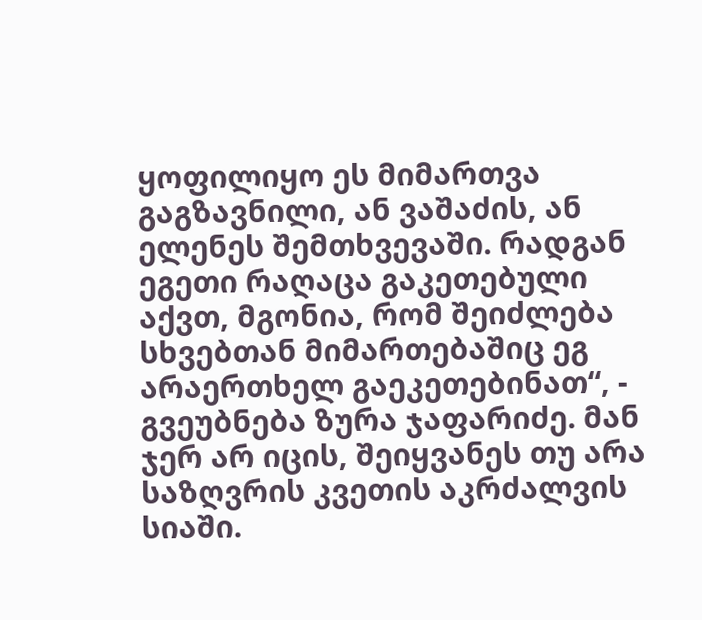ყოფილიყო ეს მიმართვა გაგზავნილი, ან ვაშაძის, ან ელენეს შემთხვევაში. რადგან ეგეთი რაღაცა გაკეთებული აქვთ, მგონია, რომ შეიძლება სხვებთან მიმართებაშიც ეგ არაერთხელ გაეკეთებინათ“, - გვეუბნება ზურა ჯაფარიძე. მან ჯერ არ იცის, შეიყვანეს თუ არა საზღვრის კვეთის აკრძალვის სიაში.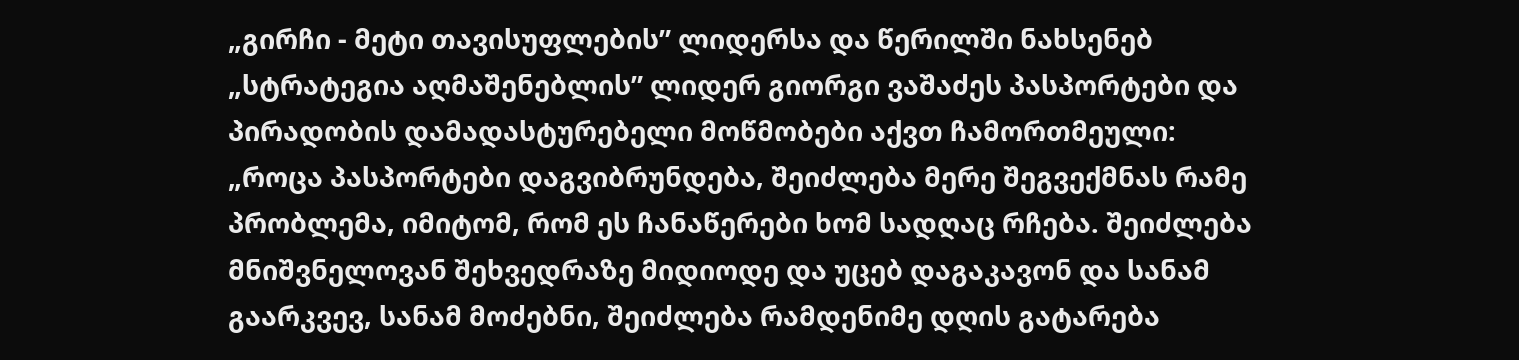„გირჩი - მეტი თავისუფლების” ლიდერსა და წერილში ნახსენებ „სტრატეგია აღმაშენებლის” ლიდერ გიორგი ვაშაძეს პასპორტები და პირადობის დამადასტურებელი მოწმობები აქვთ ჩამორთმეული: „როცა პასპორტები დაგვიბრუნდება, შეიძლება მერე შეგვექმნას რამე პრობლემა, იმიტომ, რომ ეს ჩანაწერები ხომ სადღაც რჩება. შეიძლება მნიშვნელოვან შეხვედრაზე მიდიოდე და უცებ დაგაკავონ და სანამ გაარკვევ, სანამ მოძებნი, შეიძლება რამდენიმე დღის გატარება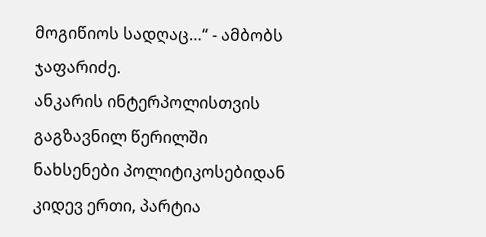მოგიწიოს სადღაც…“ - ამბობს ჯაფარიძე.
ანკარის ინტერპოლისთვის გაგზავნილ წერილში ნახსენები პოლიტიკოსებიდან კიდევ ერთი, პარტია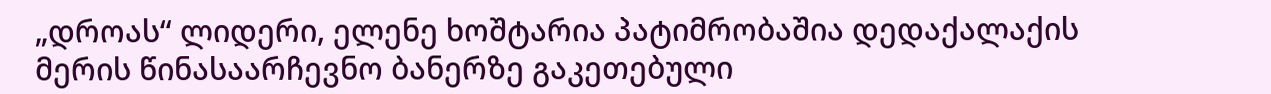„დროას“ ლიდერი, ელენე ხოშტარია პატიმრობაშია დედაქალაქის მერის წინასაარჩევნო ბანერზე გაკეთებული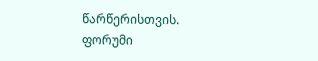წარწერისთვის.
ფორუმი